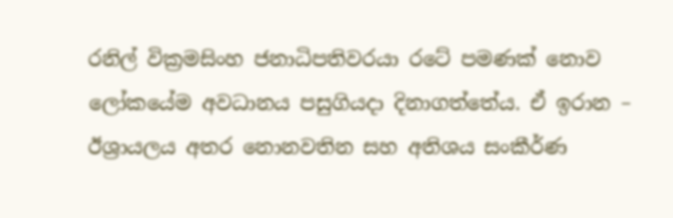රනිල් වික්‍රමසිංහ ජනාධිපතිවරයා රටේ පමණක් නොව ලෝකයේම අවධානය පසුගියදා දිනාගත්තේය. ඒ ඉරාන – ඊශ්‍රායලය අතර නොනවතින සහ අතිශය සංකීර්ණ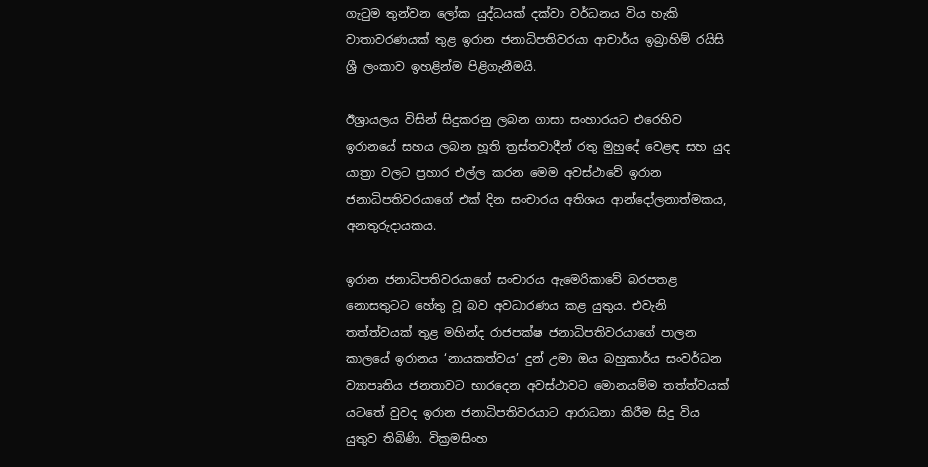ගැටුම තුන්වන ලෝක යුද්ධයක් දක්වා වර්ධනය විය හැකි වාතාවරණයක් තුළ ඉරාන ජනාධිපතිවරයා ආචාර්ය ඉබ්‍රාහිම් රයිසි ශ්‍රී ලංකාව ඉහළින්ම පිළිගැනීමයි.

ඊශ්‍රායලය විසින් සිදුකරනු ලබන ගාසා සංහාරයට එරෙහිව ඉරානයේ සහය ලබන හූති ත්‍රස්තවාදීන් රතු මුහුදේ වෙළඳ සහ යුද යාත්‍රා වලට ප්‍රහාර එල්ල කරන මෙම අවස්ථාවේ ඉරාන ජනාධිපතිවරයාගේ එක් දින සංචාරය අතිශය ආන්දෝලනාත්මකය, අනතුරුදායකය.

ඉරාන ජනාධිපතිවරයාගේ සංචාරය ඇමෙරිකාවේ බරපතළ නොසතුටට හේතු වූ බව අවධාරණය කළ යුතුය. එවැනි තත්ත්වයක් තුළ මහින්ද රාජපක්ෂ ජනාධිපතිවරයාගේ පාලන කාලයේ ඉරානය ‘නායකත්වය’ දුන් උමා ඔය බහුකාර්ය සංවර්ධන ව්‍යාපෘතිය ජනතාවට භාරදෙන අවස්ථාවට මොනයම්ම තත්ත්වයක් යටතේ වුවද ඉරාන ජනාධිපතිවරයාට ආරාධනා කිරීම සිදු විය යුතුව තිබිණි. වික්‍රමසිංහ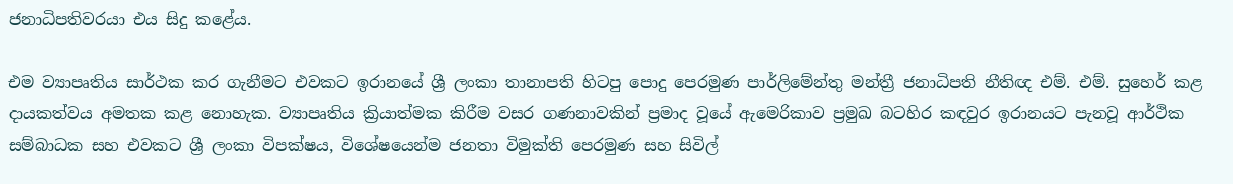ජනාධිපතිවරයා එය සිදු කළේය.

එම ව්‍යාපෘතිය සාර්ථක කර ගැනීමට එවකට ඉරානයේ ශ්‍රී ලංකා තානාපති හිටපු පොදු පෙරමුණ පාර්ලිමේන්තු මන්ත්‍රී ජනාධිපති නීතිඥ එම්. එම්. සුහෙර් කළ දායකත්වය අමතක කළ නොහැක. ව්‍යාපෘතිය ක්‍රියාත්මක කිරීම වසර ගණනාවකින් ප්‍රමාද වූයේ ඇමෙරිකාව ප්‍රමුඛ බටහිර කඳවුර ඉරානයට පැනවූ ආර්ථික සම්බාධක සහ එවකට ශ්‍රී ලංකා විපක්ෂය, විශේෂයෙන්ම ජනතා විමුක්ති පෙරමුණ සහ සිවිල්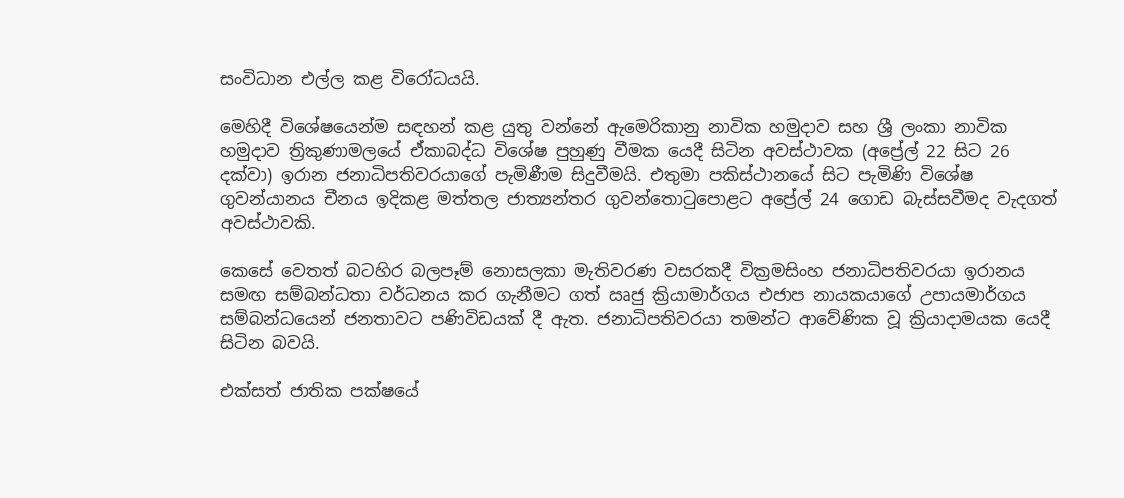සංවිධාන එල්ල කළ විරෝධයයි.

මෙහිදී විශේෂයෙන්ම සඳහන් කළ යුතු වන්නේ ඇමෙරිකානු නාවික හමුදාව සහ ශ්‍රී ලංකා නාවික හමුදාව ත්‍රිකුණාමලයේ ඒකාබද්ධ විශේෂ පුහුණු වීමක යෙදී සිටින අවස්ථාවක (අප්‍රේල් 22 සිට 26 දක්වා) ඉරාන ජනාධිපතිවරයාගේ පැමිණීම සිදුවීමයි. එතුමා පකිස්ථානයේ සිට පැමිණි විශේෂ ගුවන්යානය චීනය ඉදිකළ මත්තල ජාත්‍යන්තර ගුවන්තොටුපොළට අප්‍රේල් 24 ගොඩ බැස්සවීමද වැදගත් අවස්ථාවකි.

කෙසේ වෙතත් බටහිර බලපෑම් නොසලකා මැතිවරණ වසරකදී වික්‍රමසිංහ ජනාධිපතිවරයා ඉරානය සමඟ සම්බන්ධතා වර්ධනය කර ගැනීමට ගත් ඍජු ක්‍රියාමාර්ගය එජාප නායකයාගේ උපායමාර්ගය සම්බන්ධයෙන් ජනතාවට පණිවිඩයක් දී ඇත. ජනාධිපතිවරයා තමන්ට ආවේණික වූ ක්‍රියාදාමයක යෙදී සිටින බවයි.

එක්සත් ජාතික පක්ෂයේ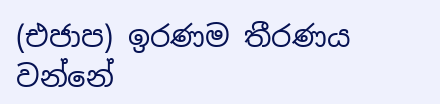(එජාප) ඉරණම තීරණය වන්නේ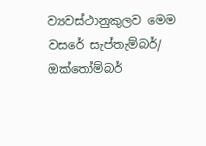ව්‍යවස්ථානුකුලව මෙම වසරේ සැප්තැම්බර්/ ඔක්තෝම්බර්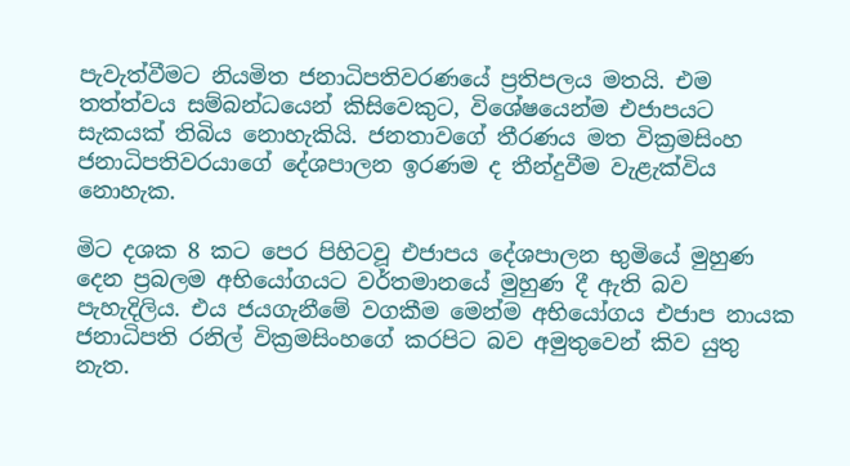පැවැත්වීමට නියමිත ජනාධිපතිවරණයේ ප්‍රතිපලය මතයි. එම තත්ත්වය සම්බන්ධයෙන් කිසිවෙකුට, විශේෂයෙන්ම එජාපයට සැකයක් තිබිය නොහැකියි. ජනතාවගේ තීරණය මත වික්‍රමසිංහ ජනාධිපතිවරයාගේ දේශපාලන ඉරණම ද තීන්දුවීම වැළැක්විය නොහැක.

මිට දශක 8 කට පෙර පිහිටවූ එජාපය දේශපාලන භුමියේ මුහුණ දෙන ප්‍රබලම අභියෝගයට වර්තමානයේ මුහුණ දී ඇති බව පැහැදිලිය. එය ජයගැනීමේ වගකීම මෙන්ම අභියෝගය එජාප නායක ජනාධිපති රනිල් වික්‍රමසිංහගේ කරපිට බව අමුතුවෙන් කිව යුතු නැත.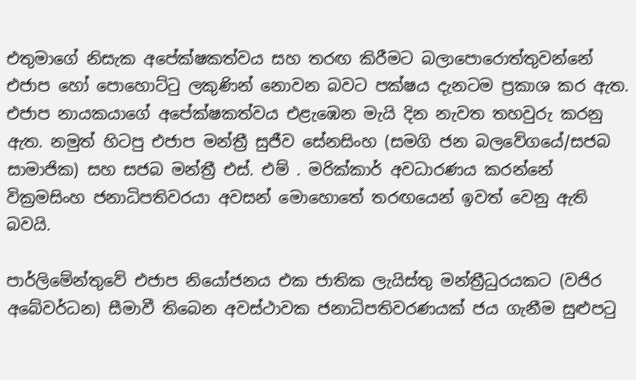එතුමාගේ නිසැක අපේක්ෂකත්වය සහ තරඟ කිරීමට බලාපොරොත්තුවන්නේ එජාප හෝ පොහොට්ටු ලකුණින් නොවන බවට පක්ෂය දැනටම ප්‍රකාශ කර ඇත. එජාප නායකයාගේ අපේක්ෂකත්වය එළැඹෙන මැයි දින නැවත තහවුරු කරනු ඇත. නමුත් හිටපු එජාප මන්ත්‍රී සුජීව සේනසිංහ (සමගි ජන බලවේගයේ/සජබ සාමාජික) සහ සජබ මන්ත්‍රී එස්. එම් . මරික්කාර් අවධාරණය කරන්නේ වික්‍රමසිංහ ජනාධිපතිවරයා අවසන් මොහොතේ තරඟයෙන් ඉවත් වෙනු ඇති බවයි.

පාර්ලිමේන්තුවේ එජාප නියෝජනය එක ජාතික ලැයිස්තු මන්ත්‍රීධුරයකට (වජිර අබේවර්ධන) සීමාවී තිබෙන අවස්ථාවක ජනාධිපතිවරණයක් ජය ගැනීම සුළුපටු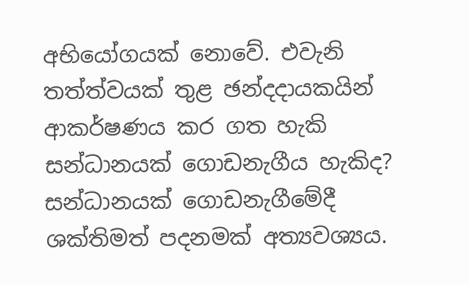අභියෝගයක් නොවේ. එවැනි තත්ත්වයක් තුළ ඡන්දදායකයින් ආකර්ෂණය කර ගත හැකි සන්ධානයක් ගොඩනැගීය හැකිද? සන්ධානයක් ගොඩනැගීමේදී ශක්තිමත් පදනමක් අත්‍යවශ්‍යය.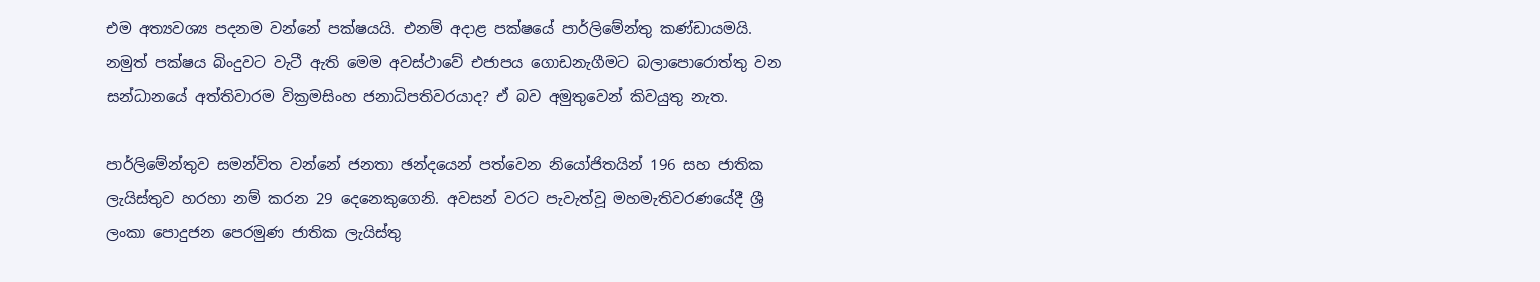එම අත්‍යවශ්‍ය පදනම වන්නේ පක්ෂයයි. එනම් අදාළ පක්ෂයේ පාර්ලිමේන්තු කණ්ඩායමයි. නමුත් පක්ෂය බිංදුවට වැටී ඇති මෙම අවස්ථාවේ එජාපය ගොඩනැගීමට බලාපොරොත්තු වන සන්ධානයේ අත්තිවාරම වික්‍රමසිංහ ජනාධිපතිවරයාද? ඒ බව අමුතුවෙන් කිවයුතු නැත.

පාර්ලිමේන්තුව සමන්විත වන්නේ ජනතා ඡන්දයෙන් පත්වෙන නියෝජිතයින් 196 සහ ජාතික ලැයිස්තුව හරහා නම් කරන 29 දෙනෙකුගෙනි. අවසන් වරට පැවැත්වූ මහමැතිවරණයේදී ශ්‍රී ලංකා පොදුජන පෙරමුණ ජාතික ලැයිස්තු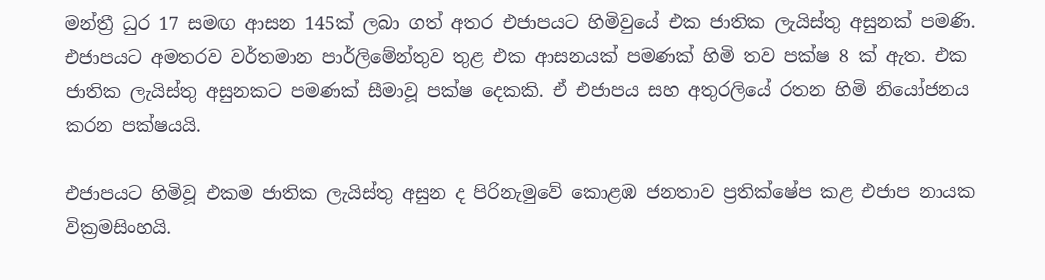මන්ත්‍රී ධුර 17 සමඟ ආසන 145ක් ලබා ගත් අතර එජාපයට හිමිවුයේ එක ජාතික ලැයිස්තු අසුනක් පමණි. එජාපයට අමතරව වර්තමාන පාර්ලිමේන්තුව තුළ එක ආසනයක් පමණක් හිමි තව පක්ෂ 8 ක් ඇත. එක ජාතික ලැයිස්තු අසුනකට පමණක් සීමාවූ පක්ෂ දෙකකි. ඒ එජාපය සහ අතුරලියේ රතන හිමි නියෝජනය කරන පක්ෂයයි.

එජාපයට හිමිවූ එකම ජාතික ලැයිස්තු අසුන ද පිරිනැමුවේ කොළඹ ජනතාව ප්‍රතික්ෂේප කළ එජාප නායක වික්‍රමසිංහයි.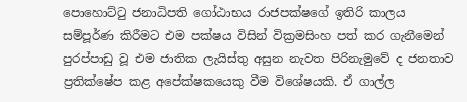පොහොට්ටු ජනාධිපති ගෝඨාභය රාජපක්ෂගේ ඉතිරි කාලය සම්පූර්ණ කිරීමට එම පක්ෂය විසින් වික්‍රමසිංහ පත් කර ගැනීමෙන් පුරප්පාඩු වූ එම ජාතික ලැයිස්තු අසුන නැවත පිරිනැමුවේ ද ජනතාව ප්‍රතික්ෂේප කළ අපේක්ෂකයෙකු වීම විශේෂයකි. ඒ ගාල්ල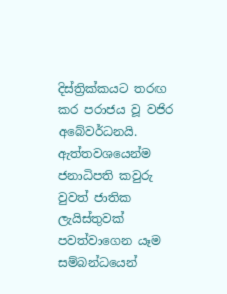දිස්ත්‍රික්කයට තරඟ කර පරාජය වූ වජිර අබේවර්ධනයි. ඇත්තවශයෙන්ම ජනාධිපති කවුරු වුවත් ජාතික ලැයිස්තුවක් පවත්වාගෙන යෑම සම්බන්ධයෙන්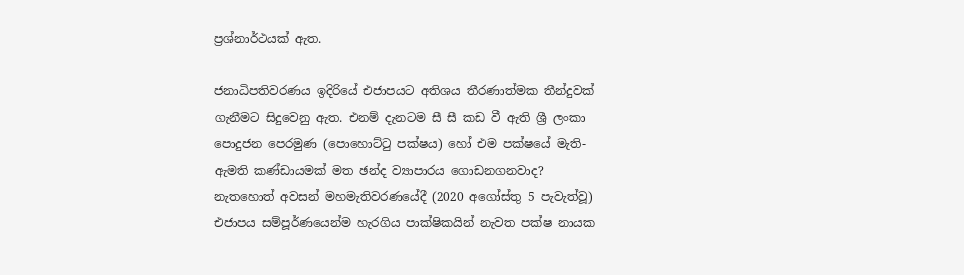ප්‍රශ්නාර්ථයක් ඇත.

ජනාධිපතිවරණය ඉදිරියේ එජාපයට අතිශය තීරණාත්මක තීන්දුවක් ගැනීමට සිදුවෙනු ඇත. එනම් දැනටම සී සී කඩ වී ඇති ශ්‍රී ලංකා පොදුජන පෙරමුණ (පොහොට්ටු පක්ෂය) හෝ එම පක්ෂයේ මැති-ඇමති කණ්ඩායමක් මත ඡන්ද ව්‍යාපාරය ගොඩනගනවාද? නැතහොත් අවසන් මහමැතිවරණයේදී (2020 අගෝස්තු 5 පැවැත්වූ) එජාපය සම්පූර්ණයෙන්ම හැරගිය පාක්ෂිකයින් නැවත පක්ෂ නායක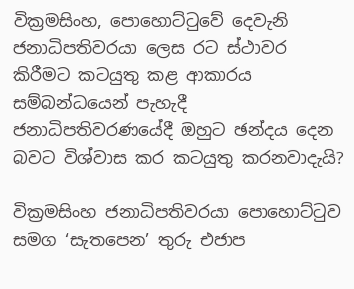වික්‍රමසිංහ, පොහොට්ටුවේ දෙවැනි ජනාධිපතිවරයා ලෙස රට ස්ථාවර කිරීමට කටයුතු කළ ආකාරය සම්බන්ධයෙන් පැහැදී ජනාධිපතිවරණයේදී ඔහුට ඡන්දය දෙන බවට විශ්වාස කර කටයුතු කරනවාදැයි?

වික්‍රමසිංහ ජනාධිපතිවරයා පොහොට්ටුව සමග ‘සැතපෙන’ තුරු එජාප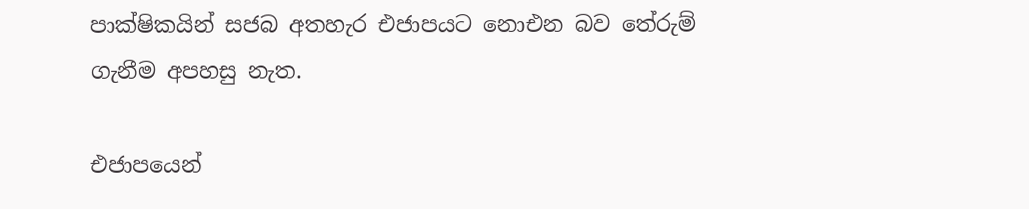පාක්ෂිකයින් සජබ අතහැර එජාපයට නොඑන බව තේරුම් ගැනීම අපහසු නැත.

එජාපයෙන්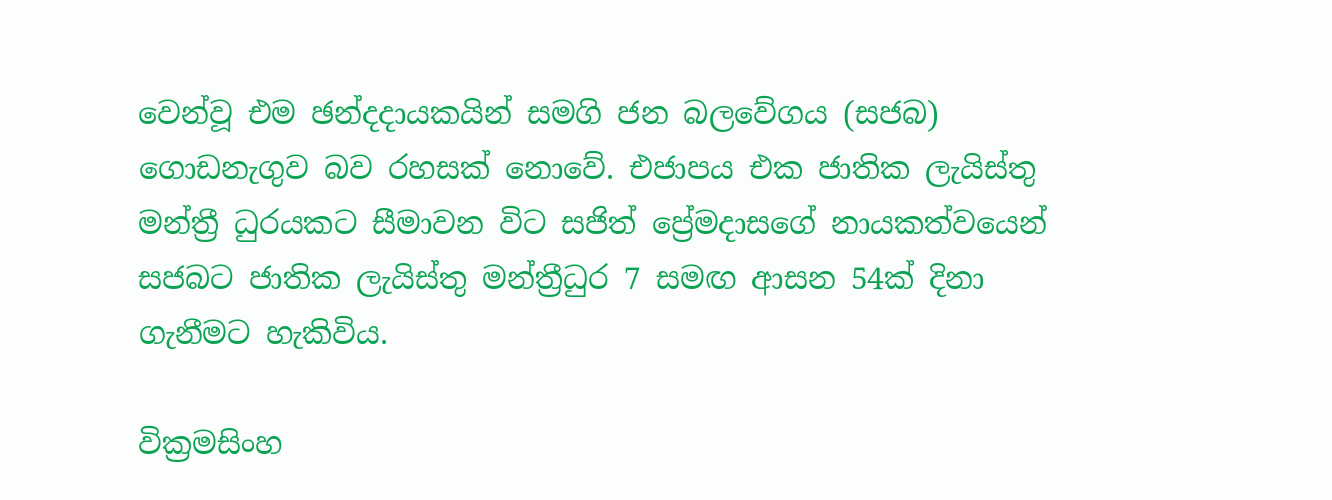වෙන්වූ එම ඡන්දදායකයින් සමගි ජන බලවේගය (සජබ) ගොඩනැගුව බව රහසක් නොවේ. එජාපය එක ජාතික ලැයිස්තු මන්ත්‍රී ධුරයකට සීමාවන විට සජිත් ප්‍රේමදාසගේ නායකත්වයෙන් සජබට ජාතික ලැයිස්තු මන්ත්‍රීධුර 7 සමඟ ආසන 54ක් දිනා ගැනීමට හැකිවිය.

වික්‍රමසිංහ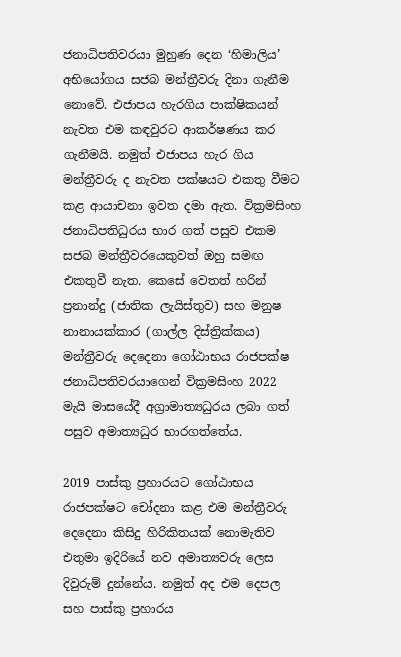ජනාධිපතිවරයා මුහුණ දෙන ‘හිමාලිය’ අභියෝගය සජබ මන්ත්‍රීවරු දිනා ගැනීම නොවේ. එජාපය හැරගිය පාක්ෂිකයන් නැවත එම කඳවුරට ආකර්ෂණය කර ගැනීමයි. නමුත් එජාපය හැර ගිය මන්ත්‍රීවරු ද නැවත පක්ෂයට එකතු වීමට කළ ආයාචනා ඉවත දමා ඇත. වික්‍රමසිංහ ජනාධිපතිධුරය භාර ගත් පසුව එකම සජබ මන්ත්‍රීවරයෙකුවත් ඔහු සමඟ එකතුවී නැත. කෙසේ වෙතත් හරින් ප්‍රනාන්දු (ජාතික ලැයිස්තුව) සහ මනුෂ නානායක්කාර (ගාල්ල දිස්ත්‍රික්කය) මන්ත්‍රීවරු දෙදෙනා ගෝඨාභය රාජපක්ෂ ජනාධිපතිවරයාගෙන් වික්‍රමසිංහ 2022 මැයි මාසයේදී අග්‍රාමාත්‍යධුරය ලබා ගත් පසුව අමාත්‍යධුර භාරගත්තේය.

2019 පාස්කු ප්‍රහාරයට ගෝඨාභය රාජපක්ෂට චෝදනා කළ එම මන්ත්‍රීවරු දෙදෙනා කිසිදු හිරිකිතයක් නොමැතිව එතුමා ඉදිරියේ නව අමාත්‍යවරු ලෙස දිවුරුම් දුන්නේය. නමුත් අද එම දෙපල සහ පාස්කු ප්‍රහාරය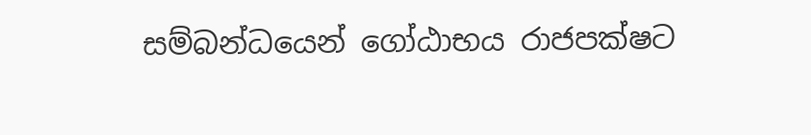සම්බන්ධයෙන් ගෝඨාභය රාජපක්ෂට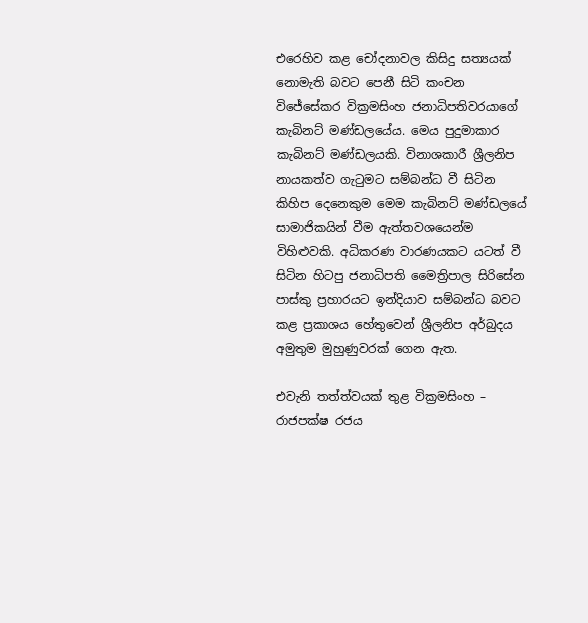එරෙහිව කළ චෝදනාවල කිසිදු සත්‍යයක් නොමැති බවට පෙනී සිටි කංචන විජේසේකර වික්‍රමසිංහ ජනාධිපතිවරයාගේ කැබිනට් මණ්ඩලයේය. මෙය පුදුමාකාර කැබිනට් මණ්ඩලයකි. විනාශකාරී ශ්‍රීලනිප නායකත්ව ගැටුමට සම්බන්ධ වී සිටින කිහිප දෙනෙකුම මෙම කැබිනට් මණ්ඩලයේ සාමාජිකයින් වීම ඇත්තවශයෙන්ම විහිළුවකි. අධිකරණ වාරණයකට යටත් වී සිටින හිටපු ජනාධිපති මෛත්‍රිපාල සිරිසේන පාස්කු ප්‍රහාරයට ඉන්දියාව සම්බන්ධ බවට කළ ප්‍රකාශය හේතුවෙන් ශ්‍රීලනිප අර්බුදය අමුතුම මුහුණුවරක් ගෙන ඇත.

එවැනි තත්ත්වයක් තුළ වික්‍රමසිංහ – රාජපක්ෂ රජය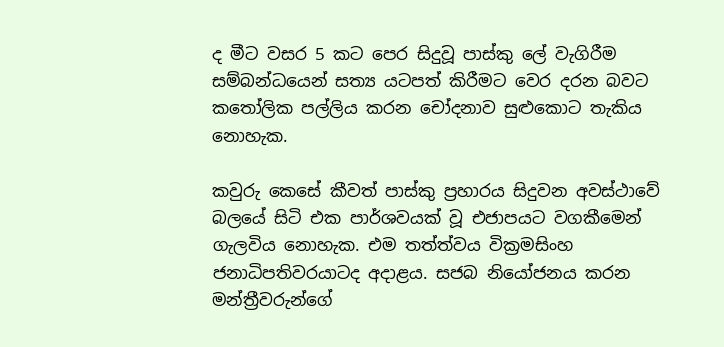ද මීට වසර 5 කට පෙර සිදුවූ පාස්කු ලේ වැගිරීම සම්බන්ධයෙන් සත්‍ය යටපත් කිරීමට වෙර දරන බවට කතෝලික පල්ලිය කරන චෝදනාව සුළුකොට තැකිය නොහැක.

කවුරු කෙසේ කීවත් පාස්කු ප්‍රහාරය සිදුවන අවස්ථාවේ බලයේ සිටි එක පාර්ශවයක් වූ එජාපයට වගකීමෙන් ගැලවිය නොහැක. එම තත්ත්වය වික්‍රමසිංහ ජනාධිපතිවරයාටද අදාළය. සජබ නියෝජනය කරන මන්ත්‍රීවරුන්ගේ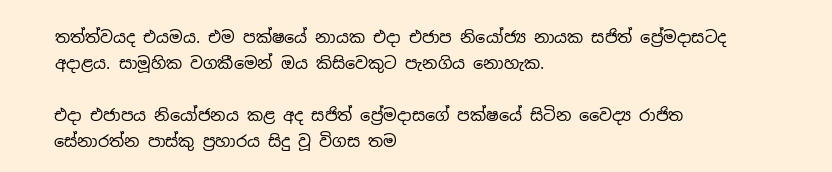තත්ත්වයද එයමය. එම පක්ෂයේ නායක එදා එජාප නියෝජ්‍ය නායක සජිත් ප්‍රේමදාසටද අදාළය. සාමූහික වගකීමෙන් ඔය කිසිවෙකුට පැනගිය නොහැක.

එදා එජාපය නියෝජනය කළ අද සජිත් ප්‍රේමදාසගේ පක්ෂයේ සිටින වෛද්‍ය රාජිත සේනාරත්න පාස්කු ප්‍රහාරය සිදු වූ විගස තම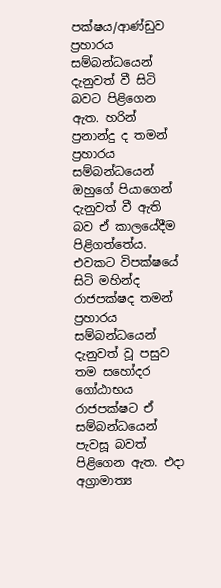පක්ෂය/ආණ්ඩුව ප්‍රහාරය සම්බන්ධයෙන් දැනුවත් වී සිටි බවට පිළිගෙන ඇත. හරින් ප්‍රනාන්දු ද තමන් ප්‍රහාරය සම්බන්ධයෙන් ඔහුගේ පියාගෙන් දැනුවත් වී ඇති බව ඒ කාලයේදීම පිළිගත්තේය. එවකට විපක්ෂයේ සිටි මහින්ද රාජපක්ෂද තමන් ප්‍රහාරය සම්බන්ධයෙන් දැනුවත් වූ පසුව තම සහෝදර ගෝඨාභය රාජපක්ෂට ඒ සම්බන්ධයෙන් පැවසූ බවත් පිළිගෙන ඇත. එදා අග්‍රාමාත්‍ය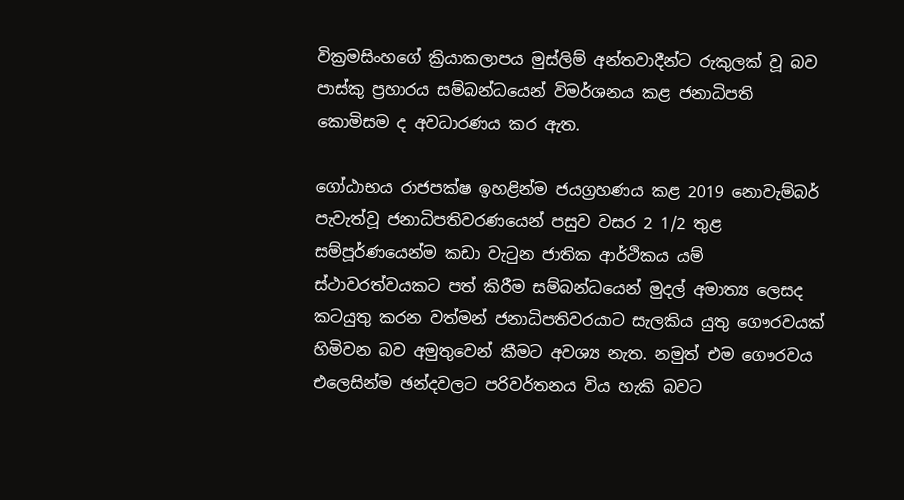වික්‍රමසිංහගේ ක්‍රියාකලාපය මුස්ලිම් අන්තවාදීන්ට රුකුලක් වූ බව පාස්කු ප්‍රහාරය සම්බන්ධයෙන් විමර්ශනය කළ ජනාධිපති කොමිසම ද අවධාරණය කර ඇත.

ගෝඨාභය රාජපක්ෂ ඉහළින්ම ජයග්‍රහණය කළ 2019 නොවැම්බර් පැවැත්වූ ජනාධිපතිවරණයෙන් පසුව වසර 2 1/2 තුළ සම්පූර්ණයෙන්ම කඩා වැටුන ජාතික ආර්ථිකය යම් ස්ථාවරත්වයකට පත් කිරීම සම්බන්ධයෙන් මුදල් අමාත්‍ය ලෙසද කටයුතු කරන වත්මන් ජනාධිපතිවරයාට සැලකිය යුතු ගෞරවයක් හිමිවන බව අමුතුවෙන් කීමට අවශ්‍ය නැත. නමුත් එම ගෞරවය එලෙසින්ම ඡන්දවලට පරිවර්තනය විය හැකි බවට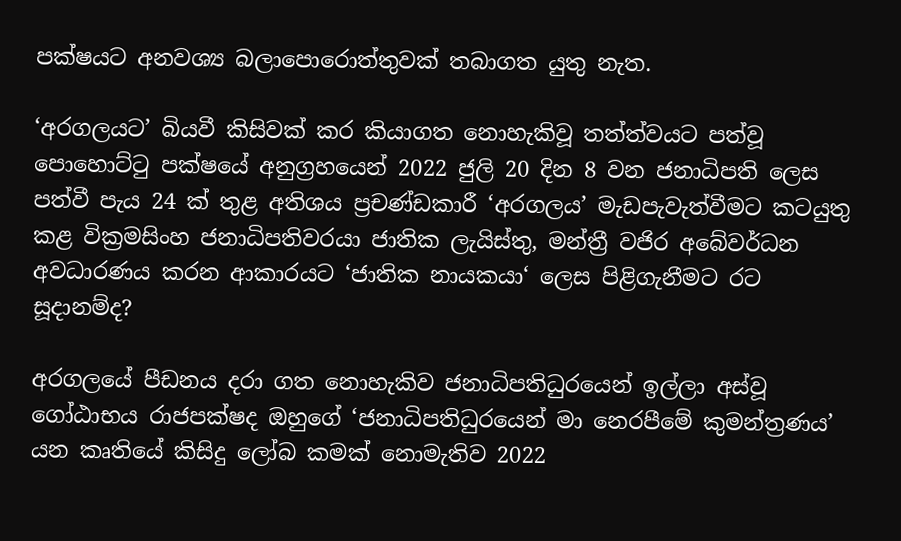පක්ෂයට අනවශ්‍ය බලාපොරොත්තුවක් තබාගත යුතු නැත.

‘අරගලයට’ බියවී කිසිවක් කර කියාගත නොහැකිවූ තත්ත්වයට පත්වූ පොහොට්ටු පක්ෂයේ අනුග්‍රහයෙන් 2022 ජුලි 20 දින 8 වන ජනාධිපති ලෙස පත්වී පැය 24 ක් තුළ අතිශය ප්‍රචණ්ඩකාරී ‘අරගලය’ මැඩපැවැත්වීමට කටයුතු කළ වික්‍රමසිංහ ජනාධිපතිවරයා ජාතික ලැයිස්තු, මන්ත්‍රී වජිර අබේවර්ධන අවධාරණය කරන ආකාරයට ‘ජාතික නායකයා‘ ලෙස පිළිගැනීමට රට සූදානම්ද?

අරගලයේ පීඩනය දරා ගත නොහැකිව ජනාධිපතිධුරයෙන් ඉල්ලා අස්වූ ගෝඨාභය රාජපක්ෂද ඔහුගේ ‘ජනාධිපතිධුරයෙන් මා නෙරපීමේ කුමන්ත්‍රණය’ යන කෘතියේ කිසිදු ලෝබ කමක් නොමැතිව 2022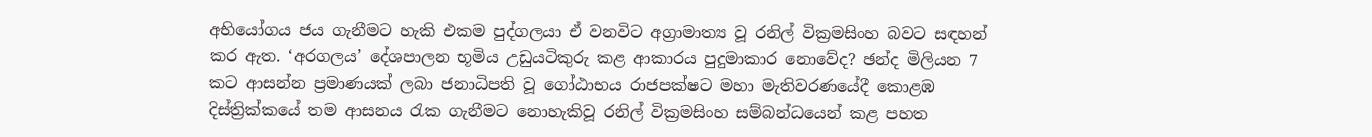අභියෝගය ජය ගැනීමට හැකි එකම පුද්ගලයා ඒ වනවිට අග්‍රාමාත්‍ය වූ රනිල් වික්‍රමසිංහ බවට සඳහන් කර ඇත. ‘අරගලය’ දේශපාලන භූමිය උඩුයටිකුරු කළ ආකාරය පුදුමාකාර නොවේද? ඡන්ද මිලියන 7 කට ආසන්න ප්‍රමාණයක් ලබා ජනාධිපති වූ ගෝඨාභය රාජපක්ෂට මහා මැතිවරණයේදී කොළඹ දිස්ත්‍රික්කයේ තම ආසනය රැක ගැනීමට නොහැකිවූ රනිල් වික්‍රමසිංහ සම්බන්ධයෙන් කළ පහත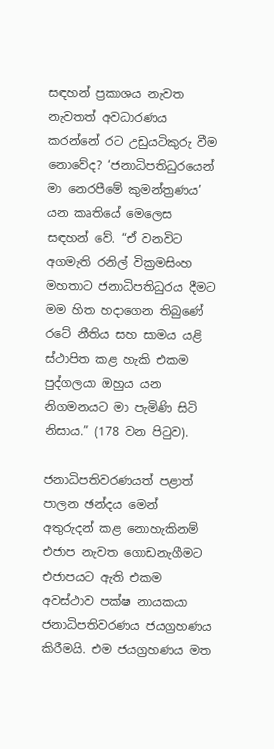සඳහන් ප්‍රකාශය නැවත නැවතත් අවධාරණය කරන්නේ රට උඩුයටිකුරු වීම නොවේද? ‘ජනාධිපතිධුරයෙන් මා නෙරපීමේ කුමන්ත්‍රණය’ යන කෘතියේ මෙලෙස සඳහන් වේ. “ඒ වනවිට අගමැති රනිල් වික්‍රමසිංහ මහතාට ජනාධිපතිධුරය දීමට මම හිත හදාගෙන තිබුණේ රටේ නීතිය සහ සාමය යළි ස්ථාපිත කළ හැකි එකම පුද්ගලයා ඔහුය යන නිගමනයට මා පැමිණි සිටි නිසාය.” (178 වන පිටුව).

ජනාධිපතිවරණයත් පළාත් පාලන ඡන්දය මෙන් අතුරුදන් කළ නොහැකිනම් එජාප නැවත ගොඩනැගීමට එජාපයට ඇති එකම අවස්ථාව පක්ෂ නායකයා ජනාධිපතිවරණය ජයග්‍රහණය කිරීමයි. එම ජයග්‍රහණය මත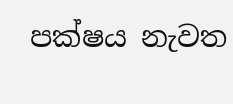පක්ෂය නැවත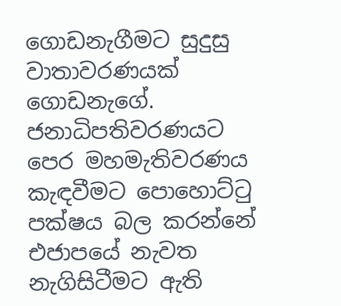ගොඩනැගීමට සුදුසු වාතාවරණයක් ගොඩනැගේ. ජනාධිපතිවරණයට පෙර මහමැතිවරණය කැඳවීමට පොහොට්ටු පක්ෂය බල කරන්නේ එජාපයේ නැවත නැගිසිටීමට ඇති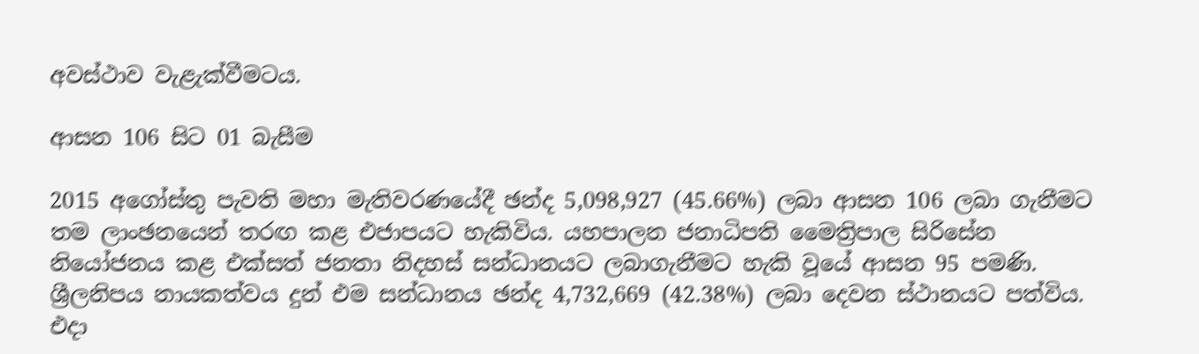අවස්ථාව වැළැක්වීමටය.

ආසන 106 සිට 01 බැසීම

2015 අගෝස්තු පැවති මහා මැතිවරණයේදී ඡන්ද 5,098,927 (45.66%) ලබා ආසන 106 ලබා ගැනීමට තම ලාංඡනයෙන් තරඟ කළ එජාපයට හැකිවිය. යහපාලන ජනාධිපති මෛත්‍රිපාල සිරිසේන නියෝජනය කළ එක්සත් ජනතා නිදහස් සන්ධානයට ලබාගැනීමට හැකි වූයේ ආසන 95 පමණි. ශ්‍රීලනිපය නායකත්වය දුන් එම සන්ධානය ඡන්ද 4,732,669 (42.38%) ලබා දෙවන ස්ථානයට පත්විය. එදා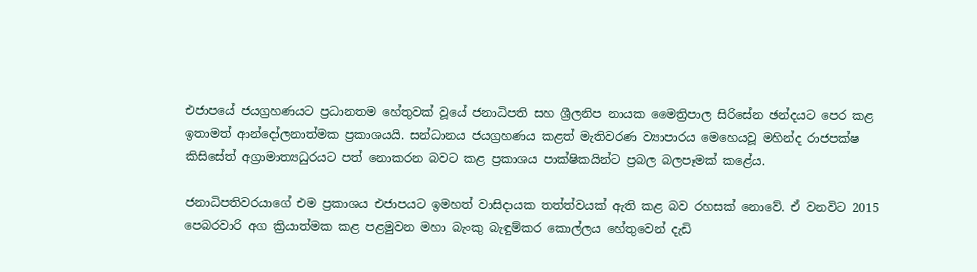එජාපයේ ජයග්‍රහණයට ප්‍රධානතම හේතුවක් වූයේ ජනාධිපති සහ ශ්‍රීලනිප නායක මෛත්‍රිපාල සිරිසේන ඡන්දයට පෙර කළ ඉතාමත් ආන්දෝලනාත්මක ප්‍රකාශයයි. සන්ධානය ජයග්‍රහණය කළත් මැතිවරණ ව්‍යාපාරය මෙහෙයවූ මහින්ද රාජපක්ෂ කිසිසේත් අග්‍රාමාත්‍යධුරයට පත් නොකරන බවට කළ ප්‍රකාශය පාක්ෂිකයින්ට ප්‍රබල බලපෑමක් කළේය.

ජනාධිපතිවරයාගේ එම ප්‍රකාශය එජාපයට ඉමහත් වාසිදායක තත්ත්වයක් ඇති කළ බව රහසක් නොවේ. ඒ වනවිට 2015 පෙබරවාරි අග ක්‍රියාත්මක කළ පළමුවන මහා බැංකු බැඳුම්කර කොල්ලය හේතුවෙන් දැඩි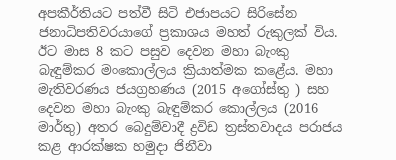අපකීර්තියට පත්වී සිටි එජාපයට සිරිසේන ජනාධිපතිවරයාගේ ප්‍රකාශය මහත් රුකුලක් විය. ඊට මාස 8 කට පසුව දෙවන මහා බැංකු බැඳුම්කර මංකොල්ලය ක්‍රියාත්මක කළේය. මහා මැතිවරණය ජයග්‍රහණය (2015 අගෝස්තු ) සහ දෙවන මහා බැංකු බැඳුම්කර කොල්ලය (2016 මාර්තු) අතර බෙදුම්වාදී ද්‍රවිඩ ත්‍රස්තවාදය පරාජය කළ ආරක්ෂක හමුදා ජිනීවා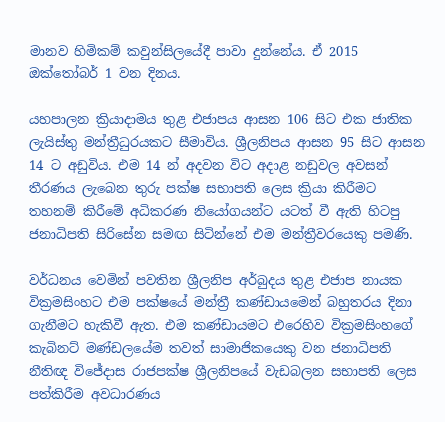මානව හිමිකම් කවුන්සිලයේදී පාවා දුන්නේය. ඒ 2015 ඔක්තෝබර් 1 වන දිනය.

යහපාලන ක්‍රියාදාමය තුළ එජාපය ආසන 106 සිට එක ජාතික ලැයිස්තු මන්ත්‍රීධුරයකට සීමාවිය. ශ්‍රීලනිපය ආසන 95 සිට ආසන 14 ට අඩුවිය. එම 14 න් අදවන විට අදාළ නඩුවල අවසන් තීරණය ලැබෙන තුරු පක්ෂ සභාපති ලෙස ක්‍රියා කිරීමට තහනම් කිරීමේ අධිකරණ නියෝගයන්ට යටත් වී ඇති හිටපු ජනාධිපති සිරිසේන සමඟ සිටින්නේ එම මන්ත්‍රීවරයෙකු පමණි.

වර්ධනය වෙමින් පවතින ශ්‍රීලනිප අර්බුදය තුළ එජාප නායක වික්‍රමසිංහට එම පක්ෂයේ මන්ත්‍රී කණ්ඩායමෙන් බහුතරය දිනා ගැනීමට හැකිවී ඇත. එම කණ්ඩායමට එරෙහිව වික්‍රමසිංහගේ කැබිනට් මණ්ඩලයේම තවත් සාමාජිකයෙකු වන ජනාධිපති නීතිඥ විජේදාස රාජපක්ෂ ශ්‍රීලනිපයේ වැඩබලන සභාපති ලෙස පත්කිරීම අවධාරණය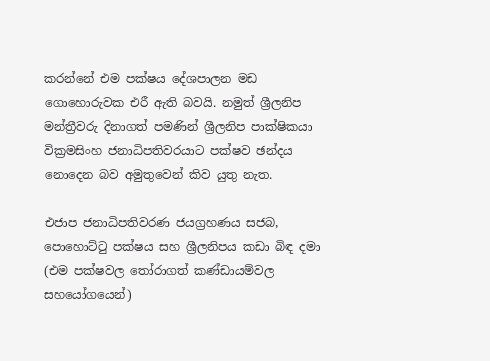කරන්නේ එම පක්ෂය දේශපාලන මඩ ගොහොරුවක එරී ඇති බවයි. නමුත් ශ්‍රීලනිප මන්ත්‍රීවරු දිනාගත් පමණින් ශ්‍රීලනිප පාක්ෂිකයා වික්‍රමසිංහ ජනාධිපතිවරයාට පක්ෂව ඡන්දය නොදෙන බව අමුතුවෙන් කිව යුතු නැත.

එජාප ජනාධිපතිවරණ ජයග්‍රහණය සජබ, පොහොට්ටු පක්ෂය සහ ශ්‍රීලනිපය කඩා බිඳ දමා (එම පක්ෂවල තෝරාගත් කණ්ඩායම්වල සහයෝගයෙන්)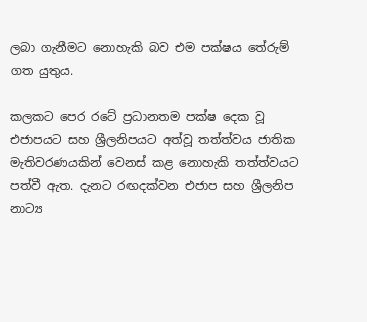ලබා ගැනීමට නොහැකි බව එම පක්ෂය තේරුම් ගත යුතුය.

කලකට පෙර රටේ ප්‍රධානතම පක්ෂ දෙක වූ එජාපයට සහ ශ්‍රීලනිපයට අත්වූ තත්ත්වය ජාතික මැතිවරණයකින් වෙනස් කළ නොහැකි තත්ත්වයට පත්වී ඇත. දැනට රඟදක්වන එජාප සහ ශ්‍රීලනිප නාට්‍ය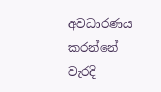අවධාරණය කරන්නේ වැරදි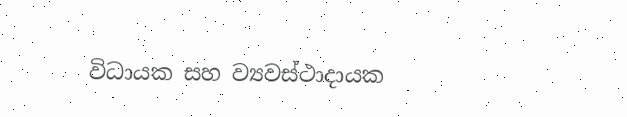විධායක සහ ව්‍යවස්ථාදායක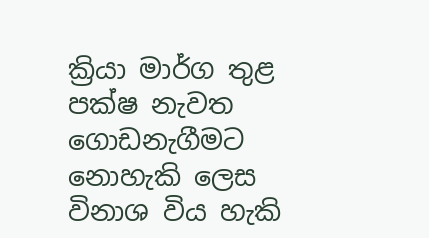ක්‍රියා මාර්ග තුළ පක්ෂ නැවත ගොඩනැගීමට නොහැකි ලෙස විනාශ විය හැකි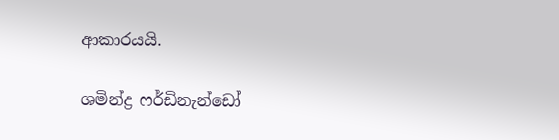ආකාරයයි.

ශමින්ද්‍ර ෆර්ඩිනැන්ඩෝ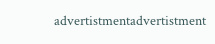advertistmentadvertistment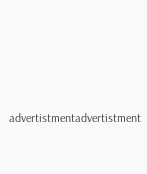advertistmentadvertistment